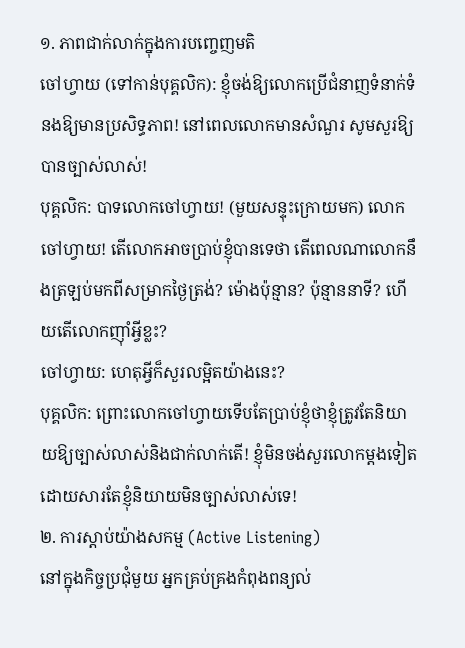១. ភាពជាក់លាក់ក្នុងការបញ្ចេញមតិ
ចៅហ្វាយ (ទៅកាន់បុគ្គលិក): ខ្ញុំចង់ឱ្យលោកប្រើជំនាញទំនាក់ទំនងឱ្យមានប្រសិទ្ធភាព! នៅពេលលោកមានសំណួរ សូមសួរឱ្យបានច្បាស់លាស់!
បុគ្គលិក: បាទលោកចៅហ្វាយ! (មួយសន្ទុះក្រោយមក) លោកចៅហ្វាយ! តើលោកអាចប្រាប់ខ្ញុំបានទេថា តើពេលណាលោកនឹងត្រឡប់មកពីសម្រាកថ្ងៃត្រង់? ម៉ោងប៉ុន្មាន? ប៉ុន្មាននាទី? ហើយតើលោកញ៉ាំអី្វខ្លះ?
ចៅហ្វាយ: ហេតុអី្វក៏សួរលម្អិតយ៉ាងនេះ?
បុគ្គលិក: ព្រោះលោកចៅហ្វាយទើបតែប្រាប់ខ្ញុំថាខ្ញុំត្រូវតែនិយាយឱ្យច្បាស់លាស់និងជាក់លាក់តើ! ខ្ញុំមិនចង់សួរលោកម្តងទៀតដោយសារតែខ្ញុំនិយាយមិនច្បាស់លាស់ទេ!
២. ការស្តាប់យ៉ាងសកម្ម (Active Listening)
នៅក្នុងកិច្ចប្រជុំមួយ អ្នកគ្រប់គ្រងកំពុងពន្យល់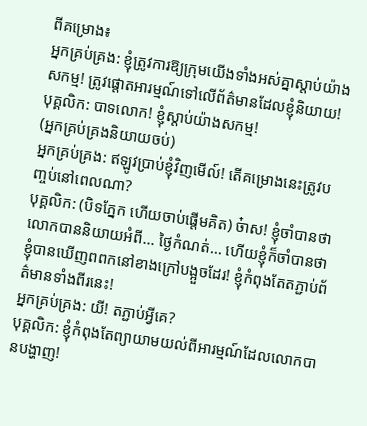ពីគម្រោង៖
អ្នកគ្រប់គ្រង: ខ្ញុំត្រូវការឱ្យក្រុមយើងទាំងអស់គ្នាស្តាប់យ៉ាងសកម្ម! ត្រូវផ្តោតអារម្មណ៍ទៅលើព័ត៌មានដែលខ្ញុំនិយាយ!
បុគ្គលិក: បាទលោក! ខ្ញុំស្តាប់យ៉ាងសកម្ម!
(អ្នកគ្រប់គ្រងនិយាយចប់)
អ្នកគ្រប់គ្រង: ឥឡូវប្រាប់ខ្ញុំវិញមើល៍! តើគម្រោងនេះត្រូវបញ្ចប់នៅពេលណា?
បុគ្គលិក: (បិទភ្នែក ហើយចាប់ផ្តើមគិត) ច៎ាស! ខ្ញុំចាំបានថា លោកបាននិយាយអំពី... ថ្ងៃកំណត់... ហើយខ្ញុំក៏ចាំបានថាខ្ញុំបានឃើញពពកនៅខាងក្រៅបង្អួចដែរ! ខ្ញុំកំពុងតែតភ្ជាប់ព័ត៌មានទាំងពីរនេះ!
អ្នកគ្រប់គ្រង: យី! តភ្ជាប់អី្វគេ?
បុគ្គលិក: ខ្ញុំកំពុងតែព្យាយាមយល់ពីអារម្មណ៍ដែលលោកបានបង្ហាញ!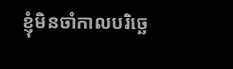ខ្ញុំមិនចាំកាលបរិច្ឆេ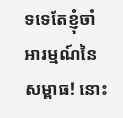ទទេតែខ្ញុំចាំអារម្មណ៍នៃសម្ពាធ! នោះ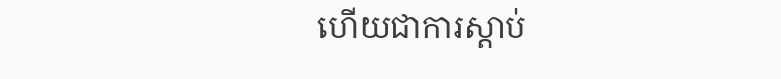ហើយជាការស្តាប់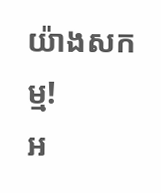យ៉ាងសកម្ម!
អ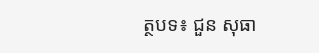ត្ថបទ៖ ជួន សុធា